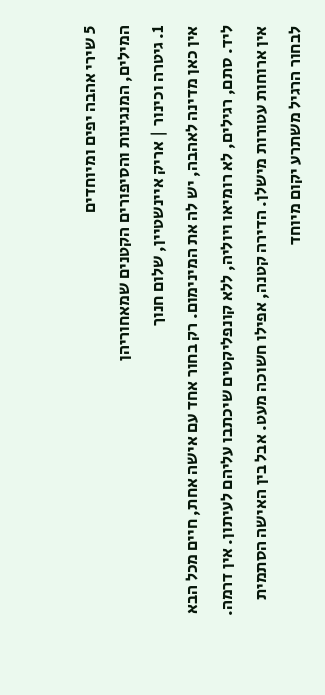5 שירי אהבה יפים ומיוחדים
המילים, המנגינות והסיפורים הקטנים שמאחוריהן
1. גיטרה וכינור | אריק איינשטיין, שלום חנוך
אין כאן מדינה לאהבה, יש לה את המינימום. רק בחור אחד עם אישה אחת, חיים מכל הבא ליד. סתם, רגילים, לא רומיאו ויוליה, ללא קונפליקטים שיכתבו עליהם לעיתון. אין דרמה. אין ארוחות עטורות מישלן. הדירה קטנה, אפילו חשוכה מעט. אבל בין האישה הסתמית לבחור הרגיל משתרע יקום מיוחד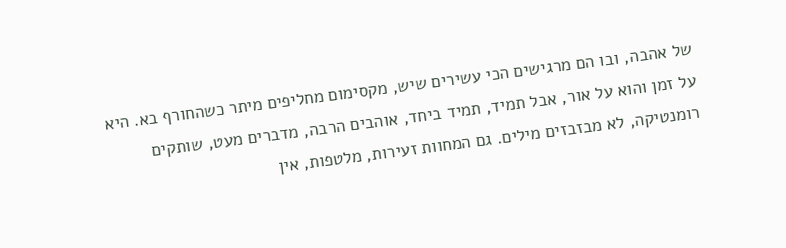של אהבה, ובו הם מרגישים הכי עשירים שיש, מקסימום מחליפים מיתר כשהחורף בא. היא על זמן והוא על אור, אבל תמיד, תמיד ביחד, אוהבים הרבה, מדברים מעט, שותקים רומנטיקה, לא מבזבזים מילים. גם המחוות זעירות, מלטפות, אין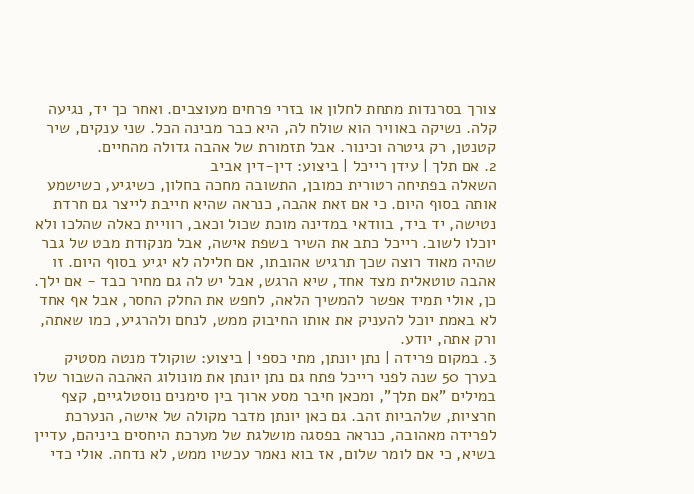צורך בסרנדות מתחת לחלון או בזרי פרחים מעוצבים. ואחר כך יד, נגיעה קלה. נשיקה באוויר הוא שולח לה, היא כבר מבינה הכל. שני ענקים, שיר קטנטן, רק גיטרה וכינור. אבל תזמורת של אהבה גדולה מהחיים.
2. אם תלך | עידן רייכל | ביצוע: דין-דין אביב
השאלה בפתיחה רטורית כמובן, התשובה מחכה בחלון, כשיגיע, כשישמע אותה בסוף היום. כי אם זאת אהבה, כנראה שהיא חייבת לייצר גם חרדת נטישה, יד ביד, בוודאי במדינה מוכת שכול וכאב, רוויית כאלה שהלכו ולא יוכלו לשוב. רייכל כתב את השיר בשפת אישה, אבל מנקודת מבט של גבר שהיה מאוד רוצה שכך תרגיש אהובתו, אם חלילה לא יגיע בסוף היום. זו אהבה טוטאלית מצד אחד, שיא הרגש, אבל יש לה גם מחיר כבד - אם ילך. כן, אולי תמיד אפשר להמשיך הלאה, לחפש את החלק החסר, אבל אף אחד לא באמת יוכל להעניק את אותו החיבוק ממש, לנחם ולהרגיע, כמו שאתה, ורק אתה, יודע.
3. במקום פרידה | נתן יונתן, מתי כספי | ביצוע: שוקולד מנטה מסטיק
בערך 50 שנה לפני רייכל פתח גם נתן יונתן את מונולוג האהבה השבור שלו במילים "אם תלך", ומכאן חיבר מסע ארוך בין סימנים נוסטלגיים, קצף חרציות, שלהביות זהב. גם כאן יונתן מדבר מקולה של אישה, הנערכת לפרידה מאהובה, כנראה בפסגה מושלגת של מערכת היחסים ביניהם, עדיין בשיא, כי אם לומר שלום, אז בוא נאמר עכשיו ממש, לא נדחה. אולי כדי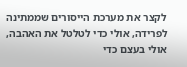לקצר את מערכת הייסורים שממתינה לפרידה, אולי כדי לטלטל את האהבה, אולי בעצם כדי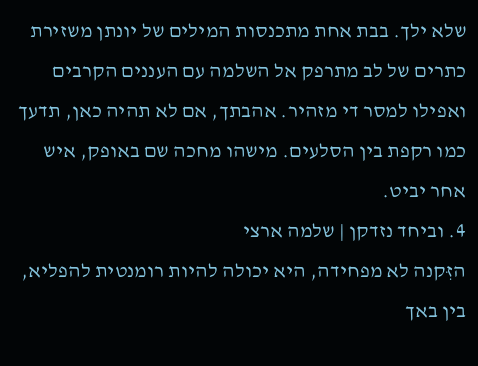שלא ילך. בבת אחת מתכנסות המילים של יונתן משזירת כתרים של לב מתרפק אל השלמה עם העננים הקרבים ואפילו למסר די מזהיר. אהבתך, אם לא תהיה כאן, תדעך כמו רקפת בין הסלעים. מישהו מחכה שם באופק, איש אחר יביט.
4. וביחד נזדקן | שלמה ארצי
הזִּקנה לא מפחידה, היא יכולה להיות רומנטית להפליא, בין באך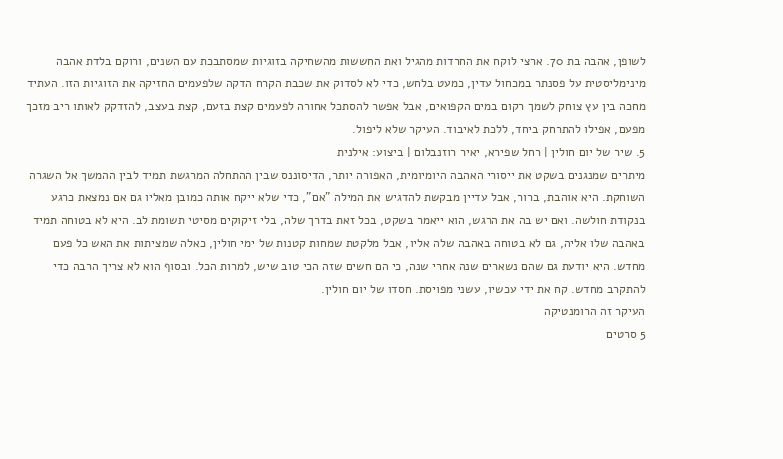לשופן, אהבה בת 70. ארצי לוקח את החרדות מהגיל ואת החששות מהשחיקה בזוגיות שמסתבכת עם השנים, ורוקם בלדת אהבה מינימליסטית על פסנתר במכחול עדין, כמעט בלחש, כדי לא לסדוק את שכבת הקרח הדקה שלפעמים החזיקה את הזוגיות הזו. העתיד מחכה בין עץ צוחק לשמך רקום במים הקפואים, אבל אפשר להסתכל אחורה לפעמים קצת בזעם, קצת בעצב, להזדקק לאותו ריב מזכך מפעם, אפילו להתרחק ביחד, ללכת לאיבוד. העיקר שלא ליפול.
5. שיר של יום חולין | רחל שפירא, יאיר רוזנבלום | ביצוע: אילנית
מיתרים שמנגנים בשקט את ייסורי האהבה היומיומית, האפורה יותר, הדיסוננס שבין ההתחלה המרגשת תמיד לבין ההמשך אל השגרה השוחקת. היא אוהבת, ברור, אבל עדיין מבקשת להדגיש את המילה "אם", כדי שלא ייקח אותה כמובן מאליו גם אם נמצאת כרגע בנקודת חולשה. ואם יש בה את הרגש, הוא ייאמר בשקט, בכל זאת בדרך שלה, בלי זיקוקים מסיטי תשומת לב. היא לא בטוחה תמיד באהבה שלו אליה, גם לא בטוחה באהבה שלה אליו, אבל מלקטת שמחות קטנות של ימי חולין, כאלה שמציתות את האש כל פעם מחדש. היא יודעת גם שהם נשארים שנה אחרי שנה, כי הם חשים שזה הכי טוב שיש, למרות הכל. ובסוף הוא לא צריך הרבה כדי להתקרב מחדש. קח את ידי עכשיו, עשני מפויסת. חסדו של יום חולין.
העיקר זה הרומנטיקה
5 סרטים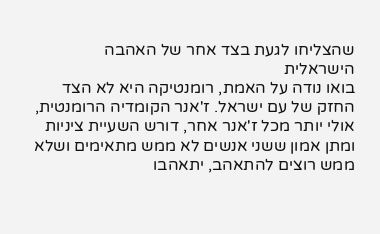שהצליחו לגעת בצד אחר של האהבה הישראלית
בואו נודה על האמת, רומנטיקה היא לא הצד החזק של עם ישראל. ז'אנר הקומדיה הרומנטית, אולי יותר מכל ז'אנר אחר, דורש השעיית ציניות ומתן אמון ששני אנשים לא ממש מתאימים ושלא ממש רוצים להתאהב, יתאהבו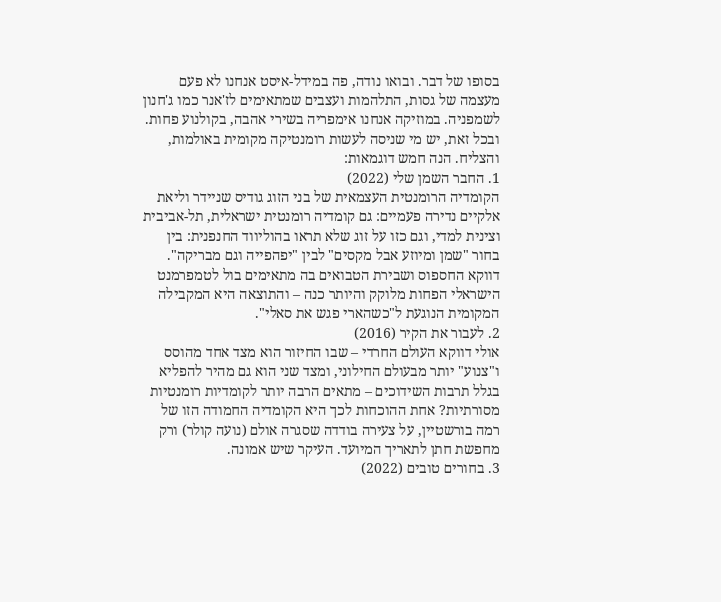בסופו של דבר. ובואו נודה, פה במידל-איסט אנחנו לא פעם מעצמה של גסות, התלהמות ועצבים שמתאימים לז'אנר כמו ג'חנון לשמפניה. במוזיקה אנחנו אימפריה בשירי אהבה, בקולנוע פחות. ובכל זאת, יש מי שניסה לעשות רומנטיקה מקומית באולמות, והצליח. הנה חמש דוגמאות:
1. החבר השמן שלי (2022)
הקומדיה הרומנטית העצמאית של בני הזוג גודיס שניידר וליאת אלקיים נדירה פעמיים: גם קומדיה רומנטית ישראלית, תל-אביבית וצינית למדי, וגם כזו על זוג שלא תראו בהוליווד החנפנית: בין בחור "שמן ומיוזע אבל מקסים" לבין "יפהפייה וגם מבריקה". דווקא החספוס ושבירת הטבואים בה מתאימים בול לטמפרמנט הישראלי הפחות מלוקק והיותר כנה – והתוצאה היא המקבילה המקומית הנוגעת ל"כשהארי פגש את סאלי".
2. לעבור את הקיר (2016)
אולי דווקא העולם החרדי – שבו החיזור הוא מצד אחד מהוסס ו"צנוע" יותר מבעולם החילוני, ומצד שני הוא גם מהיר להפליא בגלל תרבות השידוכים – מתאים הרבה יותר לקומדיות רומנטיות מסורתיות? אחת ההוכחות לכך היא הקומדיה החמודה הזו של רמה בורשטיין, על צעירה בודדה שסגרה אולם (נועה קולר) ורק מחפשת חתן לתאריך המיועד. העיקר שיש אמונה.
3. בחורים טובים (2022)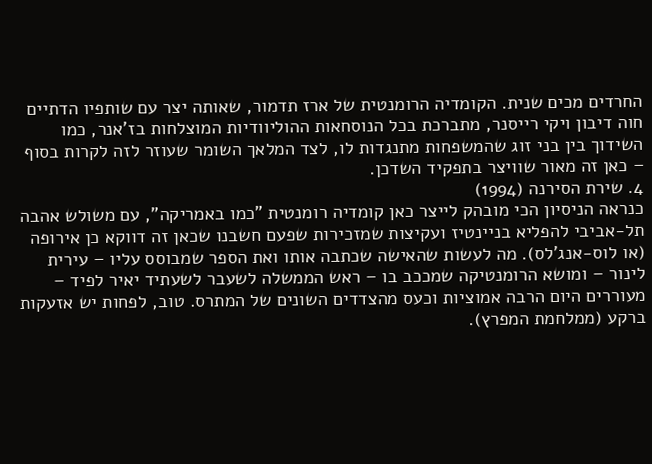החרדים מכים שנית. הקומדיה הרומנטית של ארז תדמור, שאותה יצר עם שותפיו הדתיים חוה דיבון ויקי רייסנר, מתברכת בכל הנוסחאות ההוליוודיות המוצלחות בז'אנר, כמו השידוך בין בני זוג שהמשפחות מתנגדות לו, לצד המלאך השומר שעוזר לזה לקרות בסוף – כאן זה מאור שוויצר בתפקיד השדכן.
4. שירת הסירנה (1994)
כנראה הניסיון הכי מובהק לייצר כאן קומדיה רומנטית "כמו באמריקה", עם משולש אהבה תל-אביבי להפליא בניינטיז ועקיצות שמזכירות שפעם חשבנו שכאן זה דווקא כן אירופה (או לוס-אנג'לס). מה לעשות שהאישה שכתבה אותו ואת הספר שמבוסס עליו – עירית לינור – ומושא הרומנטיקה שמככב בו – ראש הממשלה לשעבר לשעתיד יאיר לפיד – מעוררים היום הרבה אמוציות וכעס מהצדדים השונים של המתרס. טוב, לפחות יש אזעקות ברקע (ממלחמת המפרץ).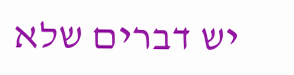יש דברים שלא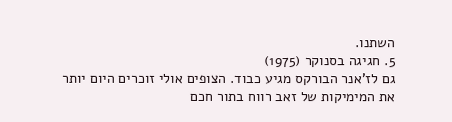השתנו.
5. חגיגה בסנוקר (1975)
גם לז'אנר הבורקס מגיע כבוד. הצופים אולי זוכרים היום יותר את המימיקות של זאב רווח בתור חכם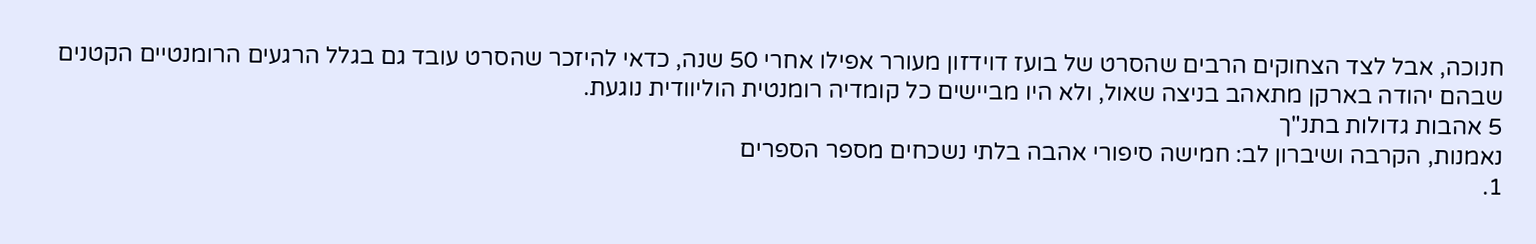חנוכה, אבל לצד הצחוקים הרבים שהסרט של בועז דוידזון מעורר אפילו אחרי 50 שנה, כדאי להיזכר שהסרט עובד גם בגלל הרגעים הרומנטיים הקטנים שבהם יהודה בארקן מתאהב בניצה שאול, ולא היו מביישים כל קומדיה רומנטית הוליוודית נוגעת.
5 אהבות גדולות בתנ"ך
נאמנות, הקרבה ושיברון לב: חמישה סיפורי אהבה בלתי נשכחים מספר הספרים
1.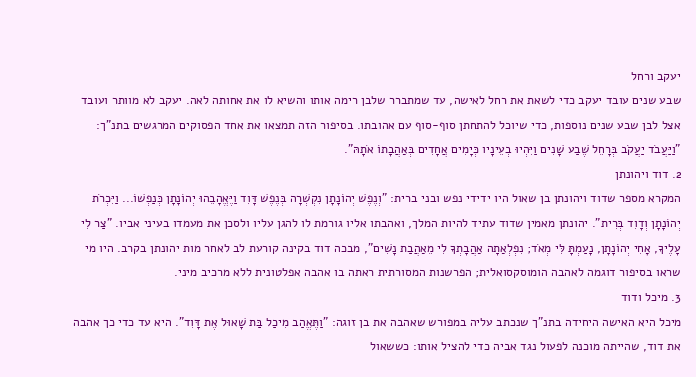יעקב ורחל
שבע שנים עובד יעקב כדי לשאת את רחל לאישה, עד שמתברר שלבן רימה אותו והשיא לו את אחותה לאה. יעקב לא מוותר ועובד אצל לבן שבע שנים נוספות, כדי שיוכל להתחתן סוף-סוף עם אהובתו. בסיפור הזה תמצאו את אחד הפסוקים המרגשים בתנ"ך: "וַיַּעֲבֹד יַעֲקֹב בְּרָחֵל שֶׁבַע שָׁנִים וַיִּהְיוּ בְעֵינָיו כְּיָמִים אֲחָדִים בְּאַהֲבָתוֹ אֹתָהּ".
2. דוד ויהונתן
המקרא מספר שדוד ויהונתן בן שאול היו ידידי נפש ובני ברית: "וְנֶפֶשׁ יְהוֹנָתָן נִקְשְׁרָה בְּנֶפֶשׁ דָּוִד וַיֶּאֱהָבֵהוּ יְהוֹנָתָן כְּנַפְשׁוֹ... וַיִּכְרֹת יְהוֹנָתָן וְדָוִד בְּרִית". יהונתן מאמין שדוד עתיד להיות המלך, ואהבתו אליו גורמת לו להגן עליו ולסכן את מעמדו בעיני אביו. "צַר לִי עָלֶיךָ, אָחִי יְהוֹנָתָן, נָעַמְתָּ לִּי מְאֹד; נִפְלְאַתָה אַהֲבָתְךָ לִי מֵאַהֲבַת נָשִׁים", מבכה דוד בקינה קורעת לב לאחר מות יהונתן בקרב. היו מי שראו בסיפור דוגמה לאהבה הומוסקסואלית; הפרשנות המסורתית ראתה בו אהבה אפלטונית ללא מרכיב מיני.
3. מיכל ודוד
מיכל היא האישה היחידה בתנ"ך שנכתב עליה במפורש שאהבה את בן זוגה: "וַתֶּאֱהַב מִיכַל בַּת שָׁאוּל אֶת דָּוִד". היא עד כדי כך אהבה את דוד, שהייתה מוכנה לפעול נגד אביה כדי להציל אותו: כששאול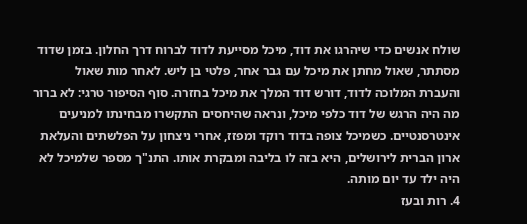שולח אנשים כדי שיהרגו את דוד, מיכל מסייעת לדוד לברוח דרך החלון. בזמן שדוד מסתתר, שאול מחתן את מיכל עם גבר אחר, פלטי בן ליש. לאחר מות שאול והעברת המלוכה לדוד, דורש דוד המלך את מיכל בחזרה. סוף הסיפור טרגי: לא ברור מה היה הרגש של דוד כלפי מיכל, ונראה שהיחסים התקשרו מבחינתו למניעים אינטרסנטיים. כשמיכל צופה בדוד רוקד ומפזז, אחרי ניצחון על הפלשתים והעלאת ארון הברית לירושלים, היא בזה לו בליבה ומבקרת אותו. התנ"ך מספר שלמיכל לא היה ילד עד יום מותה.
4. רות ובעז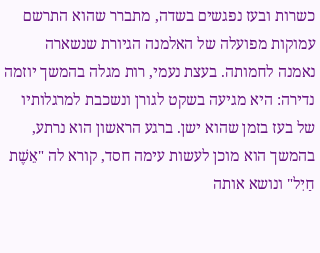כשרות ובעז נפגשים בשדה, מתברר שהוא התרשם עמוקות מפועלה של האלמנה הגיורת שנשארה נאמנה לחמותה. בעצת נעמי, רות מגלה בהמשך יוזמה נדירה: היא מגיעה בשקט לגורן ונשכבת למרגלותיו של בעז בזמן שהוא ישן. ברגע הראשון הוא נרתע, בהמשך הוא מוכן לעשות עימה חסד, קורא לה "אֵשֶׁת חַיִל" ונושא אותה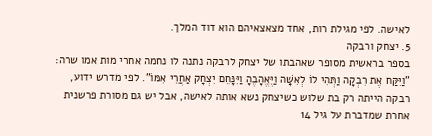לאישה. לפי מגילת רות, אחד מצאצאיהם הוא דוד המלך.
5. יצחק ורבקה
בספר בראשית מסופר שאהבתו של יצחק לרבקה נתנה לו נחמה אחרי מות אמו שרה: "וַיִּקַּח אֶת רִבְקָה וַתְּהִי לוֹ לְאִשָּׁה וַיֶּאֱהָבֶהָ וַיִּנָּחֵם יִצְחָק אַחֲרֵי אִמּוֹ". לפי מדרש ידוע, רבקה הייתה רק בת שלוש כשיצחק נשא אותה לאישה, אבל יש גם מסורת פרשנית אחרת שמדברת על גיל 14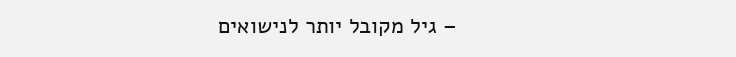– גיל מקובל יותר לנישואים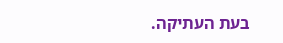בעת העתיקה.